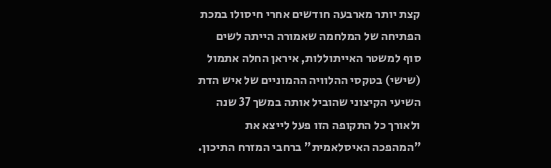קצת יותר מארבעה חודשים אחרי חיסולו במכת הפתיחה של המלחמה שאמורה הייתה לשים סוף למשטר האייתוללות, איראן החלה אתמול (שישי) בטקסי ההלוויה ההמוניים של איש הדת השיעי הקיצוני שהוביל אותה במשך 37 שנה ולאורך כל התקופה הזו פעל לייצא את "המהפכה האיסלאמית" ברחבי המזרח התיכון.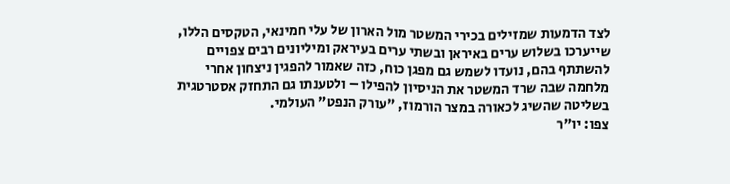לצד הדמעות שמזילים בכירי המשטר מול הארון של עלי חמינאי, הטקסים הללו, שייערכו בשלוש ערים באיראן ובשתי ערים בעיראק ומיליונים רבים צפויים להשתתף בהם, נועדו לשמש גם מפגן כוח, כזה שאמור להפגין ניצחון אחרי מלחמה שבה שרד המשטר את הניסיון להפילו – ולטענתו גם התחזק אסטרטגית בשליטה שהשיג לכאורה במצר הורמוז, "עורק הנפט" העולמי.
צפו: יו"ר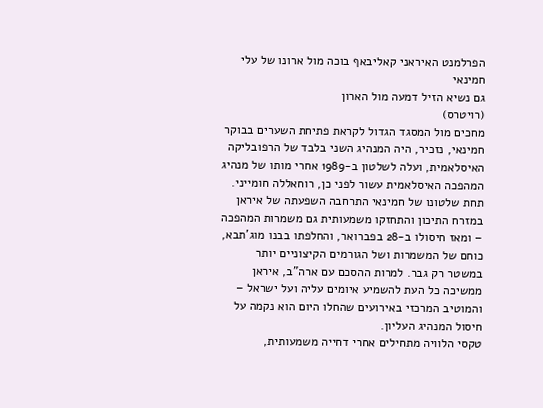הפרלמנט האיראני קאליבאף בוכה מול ארונו של עלי חמינאי
גם נשיא הזיל דמעה מול הארון
(רויטרס)
מחכים מול המסגד הגדול לקראת פתיחת השערים בבוקר
חמינאי, נזכיר, היה המנהיג השני בלבד של הרפובליקה האיסלאמית, ועלה לשלטון ב-1989 אחרי מותו של מנהיג המהפכה האיסלאמית עשור לפני כן, רוחאללה חומייני. תחת שלטונו של חמינאי התרחבה השפעתה של איראן במזרח התיכון והתחזקו משמעותית גם משמרות המהפכה – ומאז חיסולו ב-28 בפברואר, והחלפתו בבנו מוג'תבא, כוחם של המשמרות ושל הגורמים הקיצוניים יותר במשטר רק גבר. למרות ההסכם עם ארה"ב, איראן ממשיכה כל העת להשמיע איומים עליה ועל ישראל – והמוטיב המרכזי באירועים שהחלו היום הוא נקמה על חיסול המנהיג העליון.
טקסי הלוויה מתחילים אחרי דחייה משמעותית,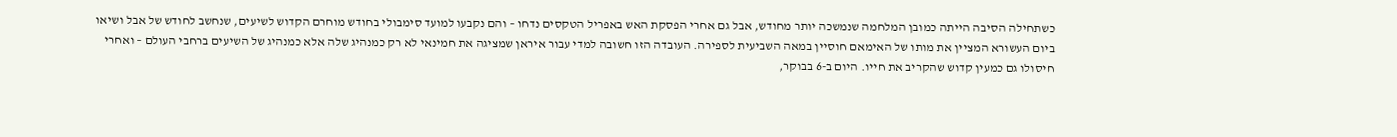כשתחילה הסיבה הייתה כמובן המלחמה שנמשכה יותר מחודש, אבל גם אחרי הפסקת האש באפריל הטקסים נדחו – והם נקבעו למועד סימבולי בחודש מוחרם הקדוש לשיעים, שנחשב לחודש של אבל ושיאו ביום העשורא המציין את מותו של האימאם חוסיין במאה השביעית לספירה. העובדה הזו חשובה למדי עבור איראן שמציגה את חמינאי לא רק כמנהיג שלה אלא כמנהיג של השיעים ברחבי העולם – ואחרי חיסולו גם כמעין קדוש שהקריב את חייו. היום ב-6 בבוקר,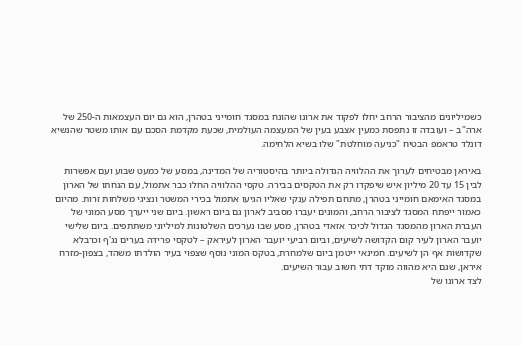כשמיליונים מהציבור הרחב יחלו לפקוד את ארונו שהונח במסגד חומייני בטהרן, הוא גם יום העצמאות ה-250 של ארה"ב – ועובדה זו נתפסת כמעין אצבע בעין של המעצמה העולמית, שכעת מקדמת הסכם עם אותו משטר שהנשיא דונלד טראמפ הבטיח "כניעה מוחלטת" שלו בשיא הלחימה.

באיראן מבטיחים לערוך את ההלוויה הגדולה ביותר בהיסטוריה של המדינה, במסע של כמעט שבוע ועם אפשרות לבין 15 עד 20 מיליון איש שיפקדו רק את הטקסים בבירה. טקסי ההלוויה החלו כבר אתמול, עם הנחתו של הארון במסגד האימאם חומייני בטהרן, מתחם תפילה ענקי שאליו הגיעו אתמול בכירי המשטר ונציגי משלחות זרות. מהיום כאמור ייפתח המסגד לציבור הרחב, והמונים יעברו מסביב לארון גם ביום ראשון. ביום שני ייערך מסע המוני של העברת הארון מהמסגד הגדול לכיכר אזאדי בטהרן, מסע שבו נערכים השלטונות למיליוני משתתפים. ביום שלישי יועבר הארון לעיר קום הקדושה לשיעים, וביום רביעי יועבר הארון לעיראק – לטקסי פרידה בערים נג'ף וכרבלא שקדושות אף הן לשיעים. חמינאי ייטמן ביום שלמחרת, בטקס המוני נוסף שצפוי בעיר הולדתו משהד, בצפון-מזרח איראן, שגם היא מהווה מוקד דתי חשוב עבור השיעים.
לצד ארונו של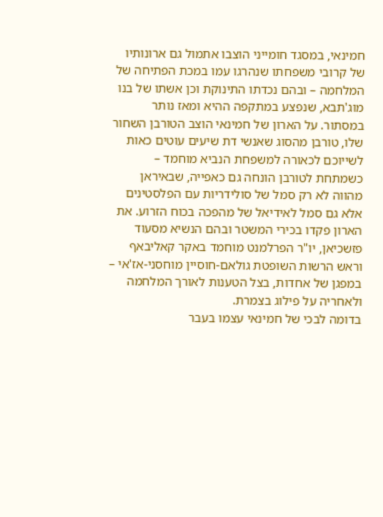חמינאי, במסגד חומייני הוצבו אתמול גם ארונותיו של קרובי משפחתו שנהרגו עמו במכת הפתיחה של המלחמה – ובהם נכדתו התינוקת וכן אשתו של בנו מוג'תבא, שנפצע במתקפה ההיא ומאז נותר במסתור. על הארון של חמינאי הוצב הטורבן השחור שלו, טורבן מהסוג שאנשי דת שיעים עוטים כאות לשייוכם לכאורה למשפחת הנביא מוחמד – כשמתחת לטורבן הונחה גם כאפייה, שבאיראן מהווה לא רק סמל של סולידריות עם הפלסטינים אלא גם סמל לאידיאל של מהפכה בכוח הזרוע. את הארון פקדו בכירי המשטר ובהם הנשיא מסעוד פזשכיאן, יו"ר הפרלמנט מוחמד באקר קאליבאף וראש הרשות השופטת גולאם-חוסיין מוחסני-אז'אי – במפגן של אחדות, בצל הטענות לאורך המלחמה ולאחריה על פילוג בצמרת.
בדומה לבכי של חמינאי עצמו בעבר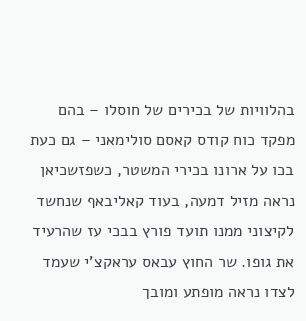בהלוויות של בכירים של חוסלו – בהם מפקד כוח קודס קאסם סולימאני – גם כעת בכו על ארונו בכירי המשטר, כשפזשכיאן נראה מזיל דמעה, בעוד קאליבאף שנחשד לקיצוני ממנו תועד פורץ בבכי עז שהרעיד את גופו. שר החוץ עבאס עראקצ'י שעמד לצדו נראה מופתע ומובך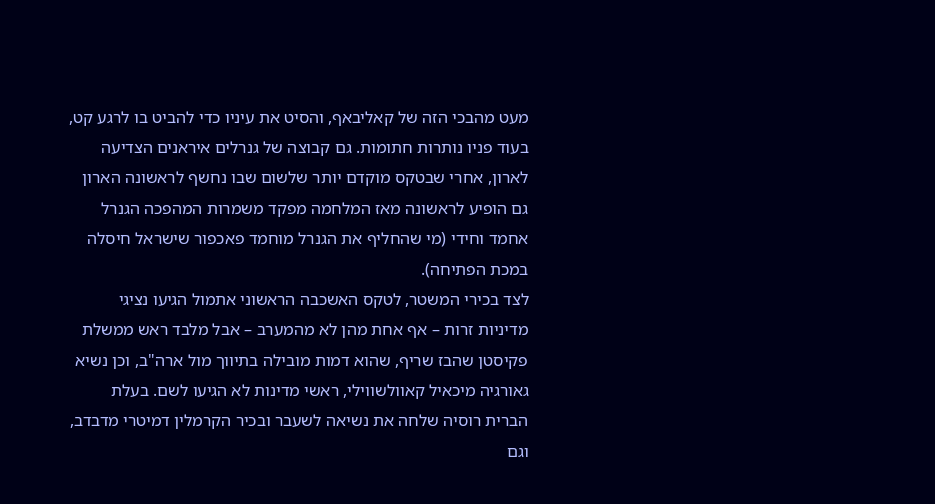מעט מהבכי הזה של קאליבאף, והסיט את עיניו כדי להביט בו לרגע קט, בעוד פניו נותרות חתומות. גם קבוצה של גנרלים איראנים הצדיעה לארון, אחרי שבטקס מוקדם יותר שלשום שבו נחשף לראשונה הארון גם הופיע לראשונה מאז המלחמה מפקד משמרות המהפכה הגנרל אחמד וחידי (מי שהחליף את הגנרל מוחמד פאכפור שישראל חיסלה במכת הפתיחה).
לצד בכירי המשטר, לטקס האשכבה הראשוני אתמול הגיעו נציגי מדיניות זרות – אף אחת מהן לא מהמערב – אבל מלבד ראש ממשלת פקיסטן שהבז שריף, שהוא דמות מובילה בתיווך מול ארה"ב, וכן נשיא גאורגיה מיכאיל קאוולשווילי, ראשי מדינות לא הגיעו לשם. בעלת הברית רוסיה שלחה את נשיאה לשעבר ובכיר הקרמלין דמיטרי מדבדב, וגם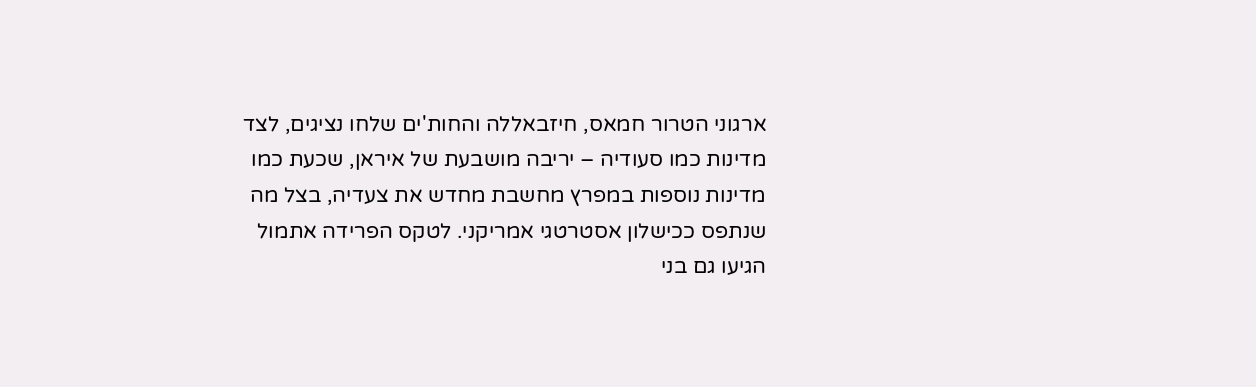ארגוני הטרור חמאס, חיזבאללה והחות'ים שלחו נציגים, לצד מדינות כמו סעודיה – יריבה מושבעת של איראן, שכעת כמו מדינות נוספות במפרץ מחשבת מחדש את צעדיה, בצל מה שנתפס ככישלון אסטרטגי אמריקני. לטקס הפרידה אתמול הגיעו גם בני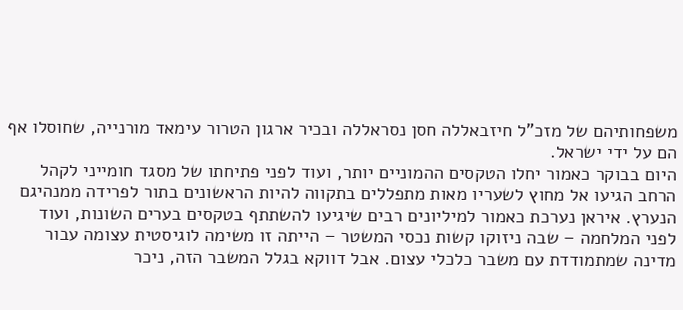משפחותיהם של מזכ"ל חיזבאללה חסן נסראללה ובכיר ארגון הטרור עימאד מורנייה, שחוסלו אף הם על ידי ישראל.
היום בבוקר כאמור יחלו הטקסים ההמוניים יותר, ועוד לפני פתיחתו של מסגד חומייני לקהל הרחב הגיעו אל מחוץ לשעריו מאות מתפללים בתקווה להיות הראשונים בתור לפרידה ממנהיגם הנערץ. איראן נערכת כאמור למיליונים רבים שיגיעו להשתתף בטקסים בערים השונות, ועוד לפני המלחמה – שבה ניזוקו קשות נכסי המשטר – הייתה זו משימה לוגיסטית עצומה עבור מדינה שמתמודדת עם משבר כלכלי עצום. אבל דווקא בגלל המשבר הזה, ניכר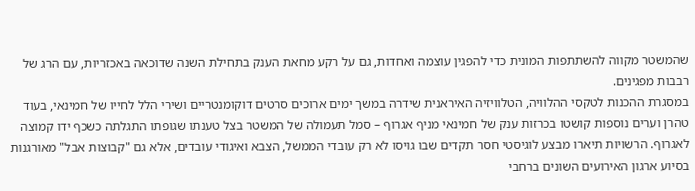שהמשטר מקווה להשתתפות המונית כדי להפגין עוצמה ואחדות, גם על רקע מחאת הענק בתחילת השנה שדוכאה באכזריות, עם הרג של רבבות מפגינים.
במסגרת ההכנות לטקסי ההלוויה, הטלוויזיה האיראנית שידרה במשך ימים ארוכים סרטים דוקומנטריים ושירי הלל לחייו של חמינאי, בעוד טהרן וערים נוספות קושטו בכרזות ענק של חמינאי מניף אגרוף – סמל תעמולה של המשטר בצל טענתו שגופתו התגלתה כשכף ידו קמוצה לאגרוף. הרשויות תיארו מבצע לוגיסטי חסר תקדים שבו גויסו לא רק עובדי הממשל, הצבא ואיגודי עובדים, אלא גם "קבוצות אבל" מאורגנות בסיוע ארגון האירועים השונים ברחבי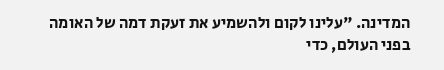המדינה. "עלינו לקום ולהשמיע את זעקת דמה של האומה בפני העולם, כדי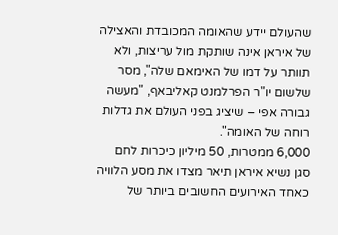שהעולם יידע שהאומה המכובדת והאצילה של איראן אינה שותקת מול עריצות, ולא תוותר על דמו של האימאם שלה", מסר שלשום יו"ר הפרלמנט קאליבאף, "מעשה גבורה אפי – שיציג בפני העולם את גדלות רוחה של האומה".
6,000 ממטרות, 50 מיליון כיכרות לחם
סגן נשיא איראן תיאר מצדו את מסע הלוויה כאחד האירועים החשובים ביותר של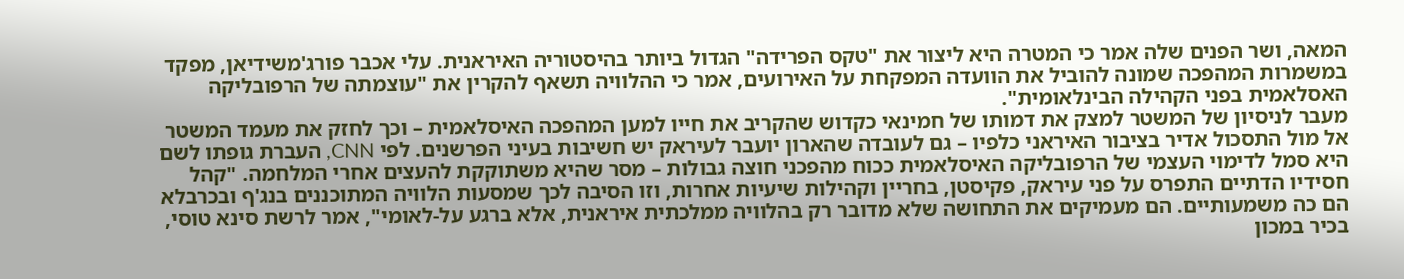המאה, ושר הפנים שלה אמר כי המטרה היא ליצור את "טקס הפרידה" הגדול ביותר בהיסטוריה האיראנית. עלי אכבר פורג'משידיאן, מפקד במשמרות המהפכה שמונה להוביל את הוועדה המפקחת על האירועים, אמר כי ההלוויה תשאף להקרין את "עוצמתה של הרפובליקה האסלאמית בפני הקהילה הבינלאומית".
מעבר לניסיון של המשטר למצק את דמותו של חמינאי כקדוש שהקריב את חייו למען המהפכה האיסלאמית – וכך לחזק את מעמד המשטר אל מול התסכול אדיר בציבור האיראני כלפיו – גם לעובדה שהארון יועבר לעיראק יש חשיבות בעיני הפרשנים. לפי CNN, העברת גופתו לשם היא סמל לדימוי העצמי של הרפובליקה האיסלאמית ככוח מהפכני חוצה גבולות – מסר שהיא משתוקקת להעצים אחרי המלחמה. "קהל חסידיו הדתיים התפרס על פני עיראק, פקיסטן, בחריין וקהילות שיעיות אחרות, וזו הסיבה לכך שמסעות הלוויה המתוכננים בנג'ף ובכרבלא הם כה משמעותיים. הם מעמיקים את התחושה שלא מדובר רק בהלוויה ממלכתית איראנית, אלא ברגע על-לאומי", אמר לרשת סינא טוסי, בכיר במכון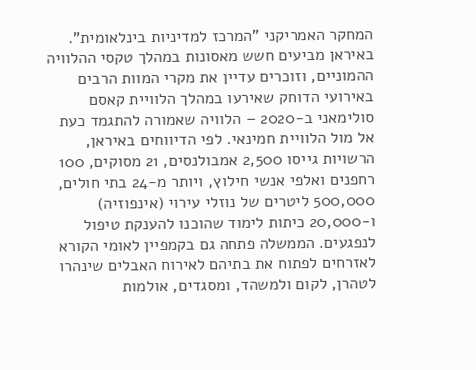המחקר האמריקני "המרכז למדיניות בינלאומית".
באיראן מביעים חשש מאסונות במהלך טקסי ההלוויה ההמוניים, וזוכרים עדיין את מקרי המוות הרבים באירועי הדוחק שאירעו במהלך הלוויית קאסם סולימאני ב-2020 – הלוויה שאמורה להתגמד כעת אל מול הלוויית חמינאי. לפי הדיווחים באיראן, הרשויות גייסו 2,500 אמבולנסים, 21 מסוקים, 100 רחפנים ואלפי אנשי חילוץ, ויותר מ-24 בתי חולים, 500,000 ליטרים של נוזלי עירוי (אינפוזיה) ו-20,000 כיתות לימוד שהוכנו להענקת טיפול לנפגעים. הממשלה פתחה גם בקמפיין לאומי הקורא לאזרחים לפתוח את בתיהם לאירוח האבלים שינהרו לטהרן, לקום ולמשהד, ומסגדים, אולמות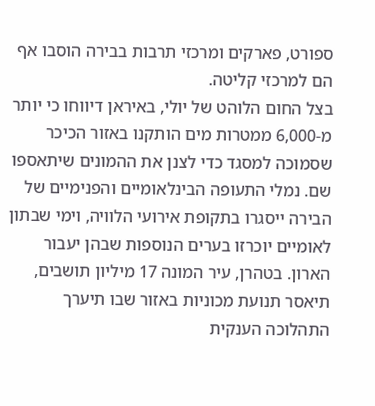ספורט, פארקים ומרכזי תרבות בבירה הוסבו אף הם למרכזי קליטה.
בצל החום הלוהט של יולי, באיראן דיווחו כי יותר מ-6,000 ממטרות מים הותקנו באזור הכיכר שסמוכה למסגד כדי לצנן את ההמונים שיתאספו שם. נמלי התעופה הבינלאומיים והפנימיים של הבירה ייסגרו בתקופת אירועי הלוויה, וימי שבתון לאומיים יוכרזו בערים הנוספות שבהן יעבור הארון. בטהרן, עיר המונה 17 מיליון תושבים, תיאסר תנועת מכוניות באזור שבו תיערך התהלוכה הענקית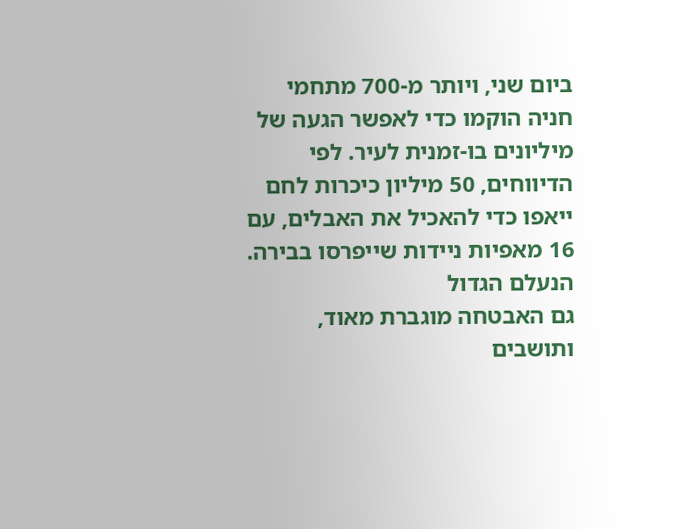ביום שני, ויותר מ-700 מתחמי חניה הוקמו כדי לאפשר הגעה של מיליונים בו-זמנית לעיר. לפי הדיווחים, 50 מיליון כיכרות לחם ייאפו כדי להאכיל את האבלים, עם 16 מאפיות ניידות שייפרסו בבירה.
הנעלם הגדול
גם האבטחה מוגברת מאוד, ותושבים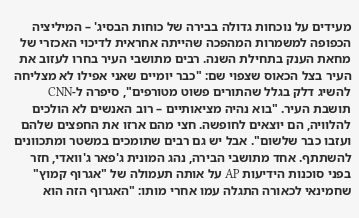מעידים על נוכחות גדולה בבירה של כוחות הבסיג' – המיליציה הכפופה למשמרות המהפכה שהייתה אחראית לדיכוי האכזרי של מחאת הענק בתחילת השנה. רבים מתושבי העיר בחרו לעזוב את העיר בצל הכאוס שצפוי שם: "כבר יומיים שאני אפילו לא מצליחה להשיג דלק בגלל שהתורים פשוט מטורפים", סיפרה ל-CNN תושבת העיר. "בוא נהיה מציאותיים – רוב האנשים לא הולכים להלוויה, הם יוצאים לחופשה. חצי מהם ארזו את החפצים שלהם ועזבו כבר שלשום". אבל יש גם רבים שתומכים במשטר ומתכוונים להשתתף. אחד מתושבי הבירה, נהג המונית ג'פאר ג'וואדי, חזר בפני סוכנות הידיעות AP על אותה תעמולה של "אגרוף קמוץ" שחמינאי לכאורה התגלה עמו אחרי מותו: "האגרוף הזה הוא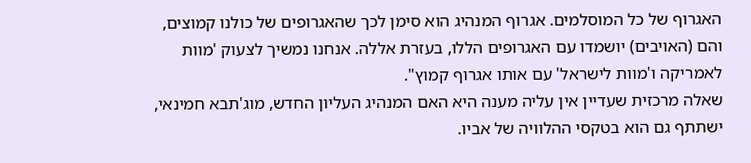האגרוף של כל המוסלמים. אגרוף המנהיג הוא סימן לכך שהאגרופים של כולנו קמוצים, והם (האויבים) יושמדו עם האגרופים הללו, בעזרת אללה. אנחנו נמשיך לצעוק 'מוות לאמריקה ו'מוות לישראל' עם אותו אגרוף קמוץ".
שאלה מרכזית שעדיין אין עליה מענה היא האם המנהיג העליון החדש, מוג'תבא חמינאי, ישתתף גם הוא בטקסי ההלוויה של אביו.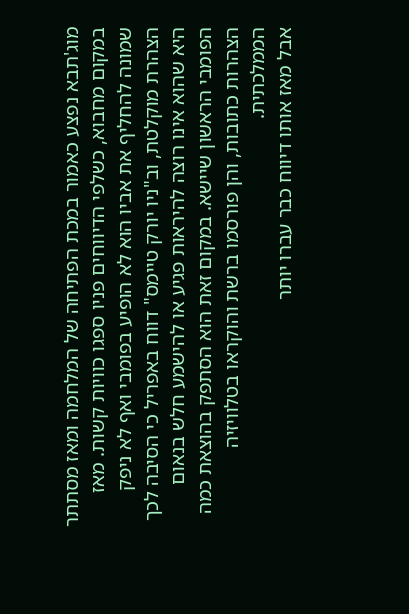מוג'תבא נפצע כאמור במכת הפתיחה של המלחמה ומאז מסתתר במקום מחבוא, כשלפי הדיווחים פניו ספגו כוויות קשות. מאז שמונה להחליף את אביו הוא לא הופיע בפומבי ואף לא ניפק הצהרת מוקלטת, וב"ניו יורק טיימס" דווח באפריל כי הסיבה לכך היא שהוא אינו רוצה להיראות פגיע או להישמע חלש בנאום הפומבי הראשון שיישא. במקום זאת הוא הסתפק בהוצאת כמה הצהרות כתובות, והן פורסמו ברשת והוקראו בטלוויזיה הממלכתית.
אבל מאז אותו דיווח כבר עברו יותר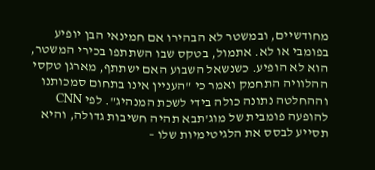מחודשיים, ובמשטר לא הבהירו אם חמינאי הבן יופיע בפומבי או לא. אתמול, בטקס שבו השתתפו בכירי המשטר, הוא לא הופיע. כשנשאל השבוע האם ישתתף, מארגן טקסי ההלוויה התחמק ואמר כי "העניין אינו בתחום סמכותנו וההחלטה נתונה כולה בידי לשכת המנהיג". לפי CNN להופעה פומבית של מוג'תבא תהיה חשיבות גדולה, והיא תסייע לבסס את הלגיטימיות שלו –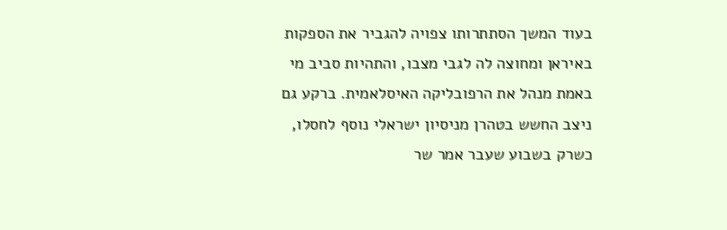בעוד המשך הסתתרותו צפויה להגביר את הספקות באיראן ומחוצה לה לגבי מצבו, והתהיות סביב מי באמת מנהל את הרפובליקה האיסלאמית. ברקע גם ניצב החשש בטהרן מניסיון ישראלי נוסף לחסלו, כשרק בשבוע שעבר אמר שר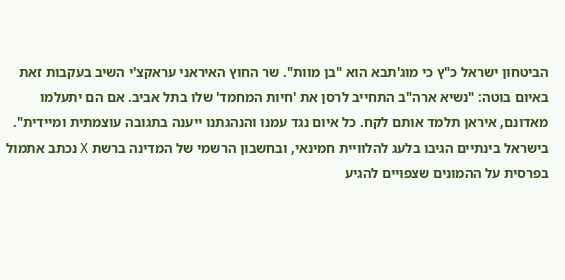הביטחון ישראל כ"ץ כי מוג'תבא הוא "בן מוות". שר החוץ האיראני עראקצ'י השיב בעקבות זאת באיום בוטה: "נשיא ארה"ב התחייב לרסן את 'חיות המחמד' שלו בתל אביב. אם הם יתעלמו מאדונם, איראן תלמד אותם לקח. כל איום נגד עמנו והנהגתנו ייענה בתגובה עוצמתית ומיידית".
בישראל בינתיים הגיבו בלעג להלוויית חמינאי, ובחשבון הרשמי של המדינה ברשת X נכתב אתמול בפרסית על ההמונים שצפויים להגיע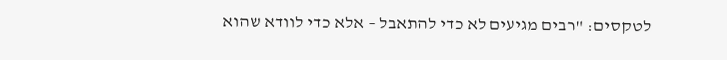לטקסים: "רבים מגיעים לא כדי להתאבל – אלא כדי לוודא שהוא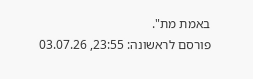באמת מת".
פורסם לראשונה: 23:55, 03.07.26